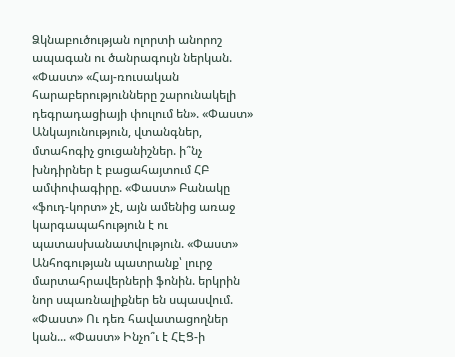Ձկնաբուծության ոլորտի անորոշ ապագան ու ծանրագույն ներկան. «Փաստ» «Հայ-ռուսական հարաբերությունները շարունակելի դեգրադացիայի փուլում են». «Փաստ» Անկայունություն, վտանգներ, մտահոգիչ ցուցանիշներ. ի՞նչ խնդիրներ է բացահայտում ՀԲ ամփոփագիրը. «Փաստ» Բանակը «ֆուդ-կորտ» չէ, այն ամենից առաջ կարգապահություն է ու պատասխանատվություն. «Փաստ» Անհոգության պատրանք՝ լուրջ մարտահրավերների ֆոնին. երկրին նոր սպառնալիքներ են սպասվում. «Փաստ» Ու դեռ հավատացողներ կան... «Փաստ» Ինչո՞ւ է ՀԷՑ-ի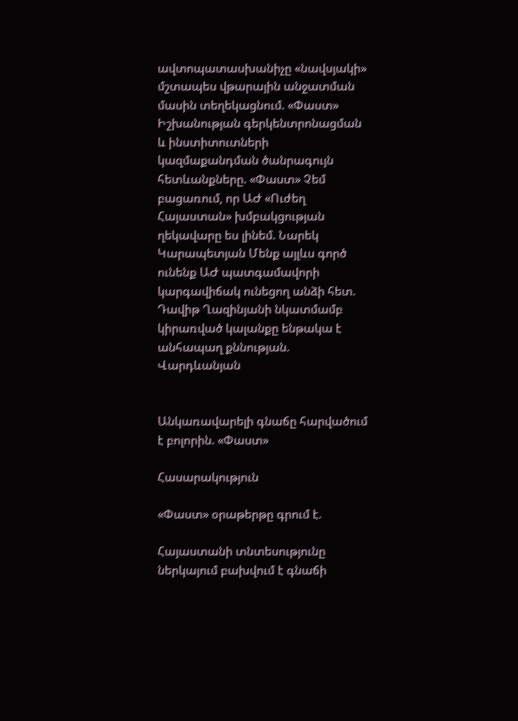ավտոպատասխանիչը «նավսյակի» մշտապես վթարային անջատման մասին տեղեկացնում. «Փաստ» Իշխանության գերկենտրոնացման և ինստիտուտների կազմաքանդման ծանրագույն հետևանքները. «Փաստ» Չեմ բացառում, որ ԱԺ «Ուժեղ Հայաստան» խմբակցության ղեկավարը ես լինեմ. Նարեկ Կարապետյան Մենք այլևս գործ ունենք ԱԺ պատգամավորի կարգավիճակ ունեցող անձի հետ. Դավիթ Ղազինյանի նկատմամբ կիրառված կալանքը ենթակա է անհապաղ քննության. Վարդևանյան


Անկառավարելի գնաճը հարվածում է բոլորին. «Փաստ»

Հասարակություն

«Փաստ» օրաթերթը գրում է.

Հայաստանի տնտեսությունը ներկայում բախվում է գնաճի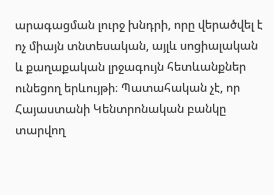արագացման լուրջ խնդրի, որը վերածվել է ոչ միայն տնտեսական, այլև սոցիալական և քաղաքական լրջագույն հետևանքներ ունեցող երևույթի։ Պատահական չէ, որ Հայաստանի Կենտրոնական բանկը տարվող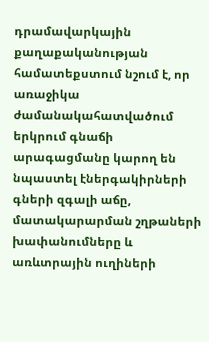դրամավարկային քաղաքականության համատեքստում նշում է, որ առաջիկա ժամանակահատվածում երկրում գնաճի արագացմանը կարող են նպաստել էներգակիրների գների զգալի աճը, մատակարարման շղթաների խափանումները և առևտրային ուղիների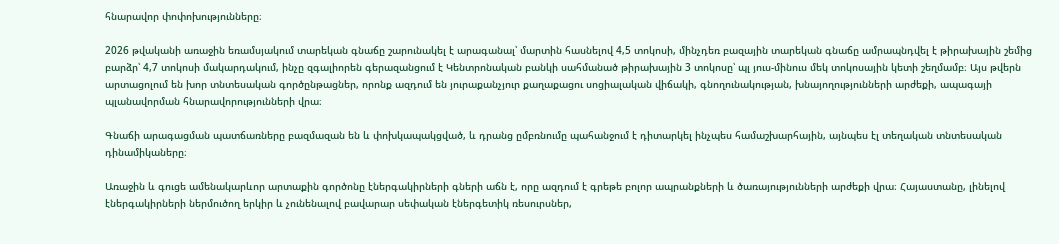հնարավոր փոփոխությունները։

2026 թվականի առաջին եռամսյակում տարեկան գնաճը շարունակել է արագանալ՝ մարտին հասնելով 4,5 տոկոսի, մինչդեռ բազային տարեկան գնաճը ամրապնդվել է թիրախային շեմից բարձր՝ 4,7 տոկոսի մակարդակում, ինչը զգալիորեն գերազանցում է Կենտրոնական բանկի սահմանած թիրախային 3 տոկոսը՝ պլ յուս-մինուս մեկ տոկոսային կետի շեղմամբ։ Այս թվերն արտացոլում են խոր տնտեսական գործընթացներ, որոնք ազդում են յուրաքանչյուր քաղաքացու սոցիալական վիճակի, գնողունակության, խնայողությունների արժեքի, ապագայի պլանավորման հնարավորությունների վրա։

Գնաճի արագացման պատճառները բազմազան են և փոխկապակցված, և դրանց ըմբռնումը պահանջում է դիտարկել ինչպես համաշխարհային, այնպես էլ տեղական տնտեսական դինամիկաները։

Առաջին և գուցե ամենակարևոր արտաքին գործոնը էներգակիրների գների աճն է, որը ազդում է գրեթե բոլոր ապրանքների և ծառայությունների արժեքի վրա։ Հայաստանը, լինելով էներգակիրների ներմուծող երկիր և չունենալով բավարար սեփական էներգետիկ ռեսուրսներ,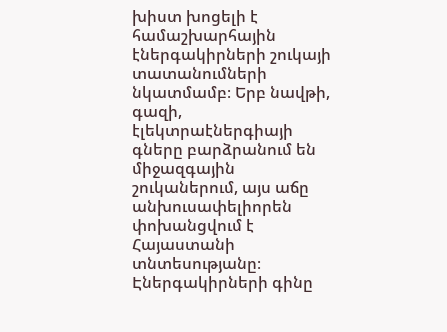խիստ խոցելի է համաշխարհային էներգակիրների շուկայի տատանումների նկատմամբ։ Երբ նավթի, գազի, էլեկտրաէներգիայի գները բարձրանում են միջազգային շուկաներում, այս աճը անխուսափելիորեն փոխանցվում է Հայաստանի տնտեսությանը։ Էներգակիրների գինը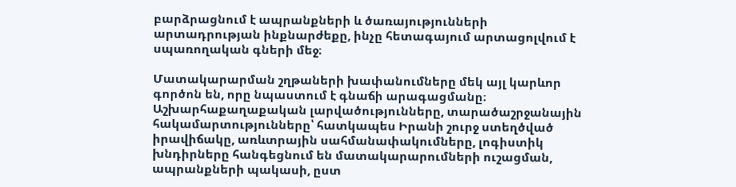բարձրացնում է ապրանքների և ծառայությունների արտադրության ինքնարժեքը, ինչը հետագայում արտացոլվում է սպառողական գների մեջ։

Մատակարարման շղթաների խափանումները մեկ այլ կարևոր գործոն են, որը նպաստում է գնաճի արագացմանը։ Աշխարհաքաղաքական լարվածությունները, տարածաշրջանային հակամարտությունները՝ հատկապես Իրանի շուրջ ստեղծված իրավիճակը, առևտրային սահմանափակումները, լոգիստիկ խնդիրները հանգեցնում են մատակարարումների ուշացման, ապրանքների պակասի, ըստ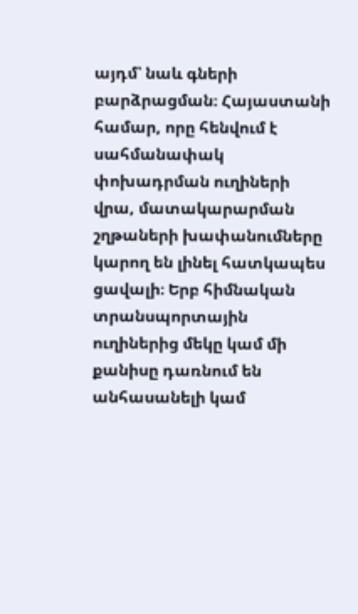այդմ՝ նաև գների բարձրացման։ Հայաստանի համար, որը հենվում է սահմանափակ փոխադրման ուղիների վրա, մատակարարման շղթաների խափանումները կարող են լինել հատկապես ցավալի։ Երբ հիմնական տրանսպորտային ուղիներից մեկը կամ մի քանիսը դառնում են անհասանելի կամ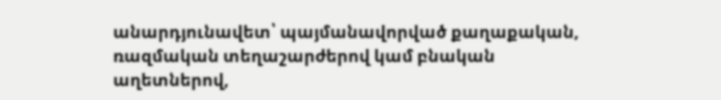անարդյունավետ՝ պայմանավորված քաղաքական, ռազմական տեղաշարժերով կամ բնական աղետներով,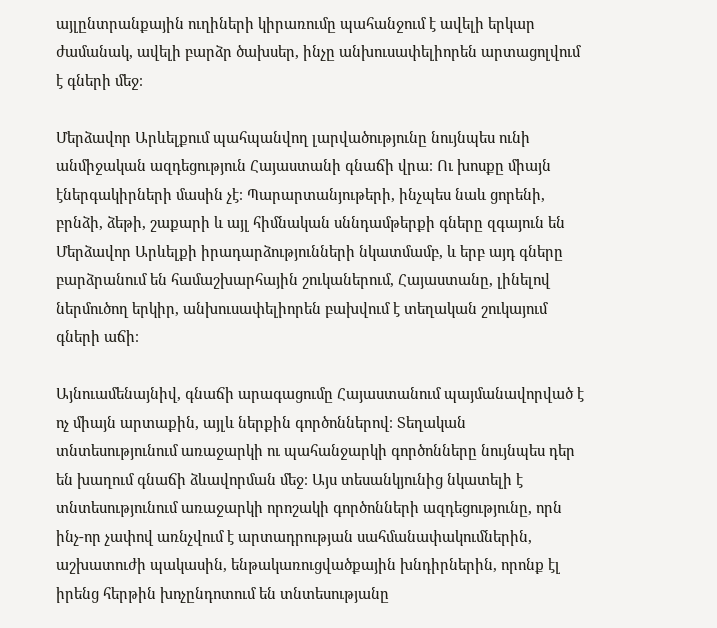այլընտրանքային ուղիների կիրառումը պահանջում է ավելի երկար ժամանակ, ավելի բարձր ծախսեր, ինչը անխուսափելիորեն արտացոլվում է գների մեջ։

Մերձավոր Արևելքում պահպանվող լարվածությունը նույնպես ունի անմիջական ազդեցություն Հայաստանի գնաճի վրա։ Ու խոսքը միայն էներգակիրների մասին չէ։ Պարարտանյութերի, ինչպես նաև ցորենի, բրնձի, ձեթի, շաքարի և այլ հիմնական սննդամթերքի գները զգայուն են Մերձավոր Արևելքի իրադարձությունների նկատմամբ, և երբ այդ գները բարձրանում են համաշխարհային շուկաներում, Հայաստանը, լինելով ներմուծող երկիր, անխուսափելիորեն բախվում է տեղական շուկայում գների աճի։

Այնուամենայնիվ, գնաճի արագացումը Հայաստանում պայմանավորված է ոչ միայն արտաքին, այլև ներքին գործոններով։ Տեղական տնտեսությունում առաջարկի ու պահանջարկի գործոնները նույնպես դեր են խաղում գնաճի ձևավորման մեջ։ Այս տեսանկյունից նկատելի է տնտեսությունում առաջարկի որոշակի գործոնների ազդեցությունը, որն ինչ-որ չափով առնչվում է արտադրության սահմանափակումներին, աշխատուժի պակասին, ենթակառուցվածքային խնդիրներին, որոնք էլ իրենց հերթին խոչընդոտում են տնտեսությանը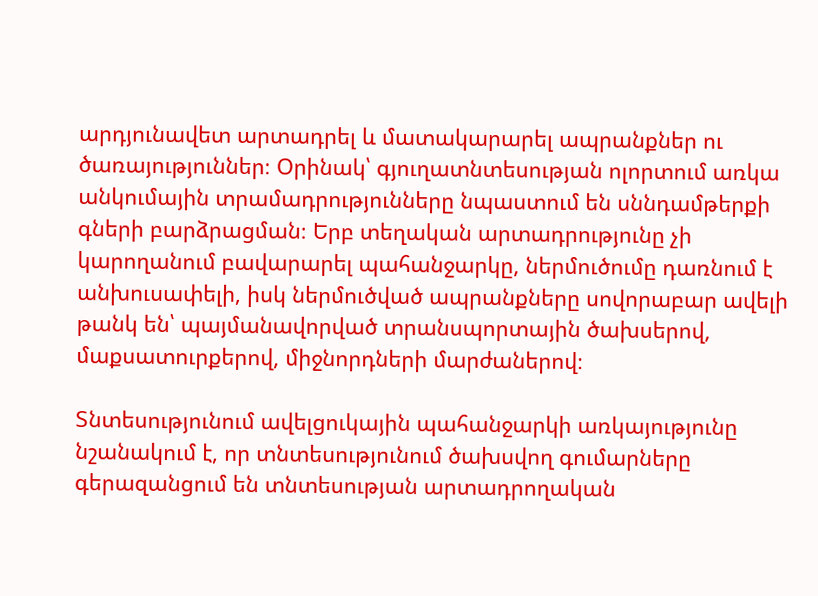արդյունավետ արտադրել և մատակարարել ապրանքներ ու ծառայություններ։ Օրինակ՝ գյուղատնտեսության ոլորտում առկա անկումային տրամադրությունները նպաստում են սննդամթերքի գների բարձրացման։ Երբ տեղական արտադրությունը չի կարողանում բավարարել պահանջարկը, ներմուծումը դառնում է անխուսափելի, իսկ ներմուծված ապրանքները սովորաբար ավելի թանկ են՝ պայմանավորված տրանսպորտային ծախսերով, մաքսատուրքերով, միջնորդների մարժաներով։

Տնտեսությունում ավելցուկային պահանջարկի առկայությունը նշանակում է, որ տնտեսությունում ծախսվող գումարները գերազանցում են տնտեսության արտադրողական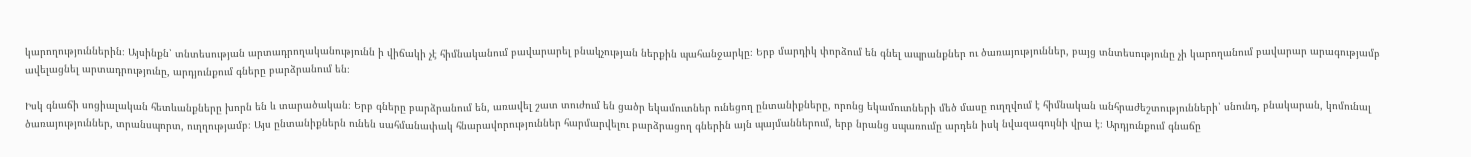կարողություններին։ Այսինքն՝ տնտեսության արտադրողականությունն ի վիճակի չէ հիմնականում բավարարել բնակչության ներքին պահանջարկը։ Երբ մարդիկ փորձում են գնել ապրանքներ ու ծառայություններ, բայց տնտեսությունը չի կարողանում բավարար արագությամբ ավելացնել արտադրությունը, արդյունքում գները բարձրանում են։

Իսկ գնաճի սոցիալական հետևանքները խորն են և տարածական։ Երբ գները բարձրանում են, առավել շատ տուժում են ցածր եկամուտներ ունեցող ընտանիքները, որոնց եկամուտների մեծ մասը ուղղվում է հիմնական անհրաժեշտությունների՝ սնունդ, բնակարան, կոմունալ ծառայություններ, տրանսպորտ, ուղղությամբ։ Այս ընտանիքներն ունեն սահմանափակ հնարավորություններ հարմարվելու բարձրացող գներին այն պայմաններում, երբ նրանց սպառումը արդեն իսկ նվազագույնի վրա է։ Արդյունքում գնաճը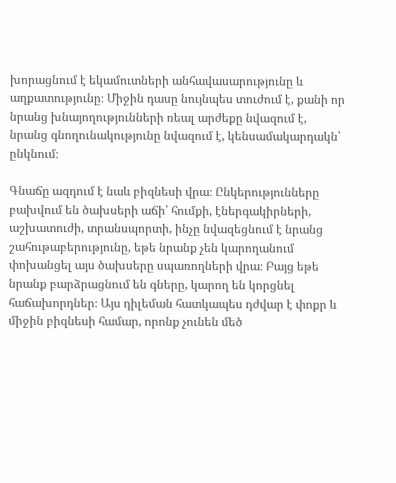խորացնում է եկամուտների անհավասարությունը և աղքատությունը։ Միջին դասը նույնպես տուժում է, քանի որ նրանց խնայողությունների ռեալ արժեքը նվազում է, նրանց գնողունակությունը նվազում է, կենսամակարդակն՝ ընկնում։

Գնաճը ազդում է նաև բիզնեսի վրա։ Ընկերությունները բախվում են ծախսերի աճի՝ հումքի, էներգակիրների, աշխատուժի, տրանսպորտի, ինչը նվազեցնում է նրանց շահութաբերությունը, եթե նրանք չեն կարողանում փոխանցել այս ծախսերը սպառողների վրա։ Բայց եթե նրանք բարձրացնում են գները, կարող են կորցնել հաճախորդներ։ Այս դիլեման հատկապես դժվար է փոքր և միջին բիզնեսի համար, որոնք չունեն մեծ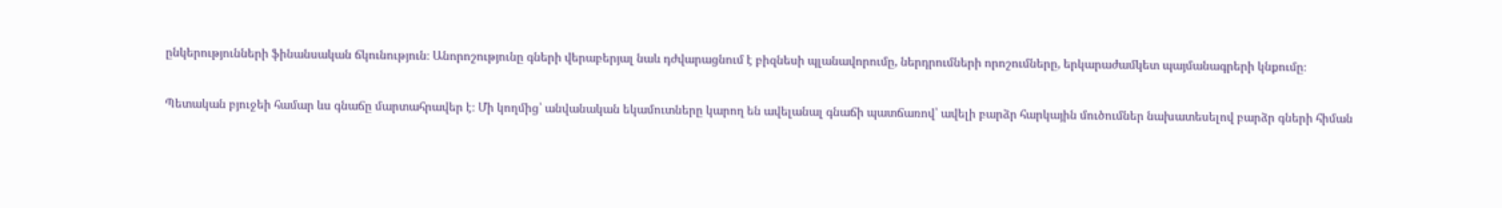ընկերությունների ֆինանսական ճկունություն։ Անորոշությունը գների վերաբերյալ նաև դժվարացնում է բիզնեսի պլանավորումը, ներդրումների որոշումները, երկարաժամկետ պայմանագրերի կնքումը։

Պետական բյուջեի համար ևս գնաճը մարտահրավեր է։ Մի կողմից՝ անվանական եկամուտները կարող են ավելանալ գնաճի պատճառով՝ ավելի բարձր հարկային մուծումներ նախատեսելով բարձր գների հիման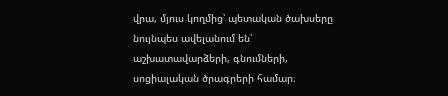վրա, մյուս կողմից՝ պետական ծախսերը նույնպես ավելանում են՝ աշխատավարձերի, գնումների, սոցիալական ծրագրերի համար։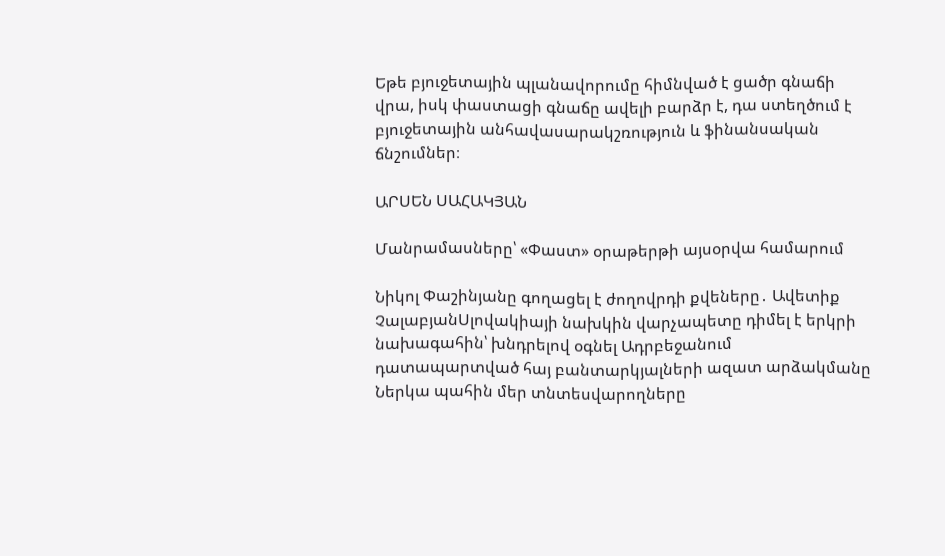Եթե բյուջետային պլանավորումը հիմնված է ցածր գնաճի վրա, իսկ փաստացի գնաճը ավելի բարձր է, դա ստեղծում է բյուջետային անհավասարակշռություն և ֆինանսական ճնշումներ։

ԱՐՍԵՆ ՍԱՀԱԿՅԱՆ

Մանրամասները՝ «Փաստ» օրաթերթի այսօրվա համարում

Նիկոլ Փաշինյանը գողացել է ժողովրդի քվեները․ Ավետիք ՉալաբյանՍլովակիայի նախկին վարչապետը դիմել է երկրի նախագահին՝ խնդրելով օգնել Ադրբեջանում դատապարտված հայ բանտարկյալների ազատ արձակմանը Ներկա պահին մեր տնտեսվարողները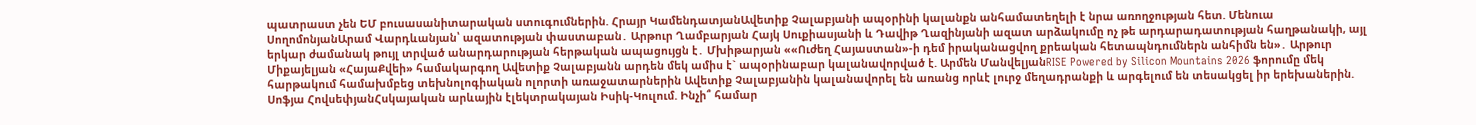պատրաստ չեն ԵՄ բուսասանիտարական ստուգումներին. Հրայր ԿամենդատյանԱվետիք Չալաբյանի ապօրինի կալանքն անհամատեղելի է նրա առողջության հետ. Մենուա ՍողոմոնյանԱրամ Վարդևանյան՝ ազատության փաստաբան․ Արթուր Ղամբարյան Հայկ Սուքիասյանի և Դավիթ Ղազինյանի ազատ արձակումը ոչ թե արդարադատության հաղթանակի, այլ երկար ժամանակ թույլ տրված անարդարության հերթական ապացույցն է․ Մխիթարյան ««Ուժեղ Հայաստան»-ի դեմ իրականացվող քրեական հետապնդումներն անհիմն են»․ Արթուր Միքայելյան «ՀայաՔվեի» համակարգող Ավետիք Չալաբյանն արդեն մեկ ամիս է` ապօրինաբար կալանավորված է. Արմեն ՄանվելյանRISE Powered by Silicon Mountains 2026 ֆորումը մեկ հարթակում համախմբեց տեխնոլոգիական ոլորտի առաջատարներին Ավետիք Չալաբյանին կալանավորել են առանց որևէ լուրջ մեղադրանքի և արգելում են տեսակցել իր երեխաներին. Սոֆյա ՀովսեփյանՀսկայական արևային էլեկտրակայան Իսիկ-Կուլում. Ինչի՞ համար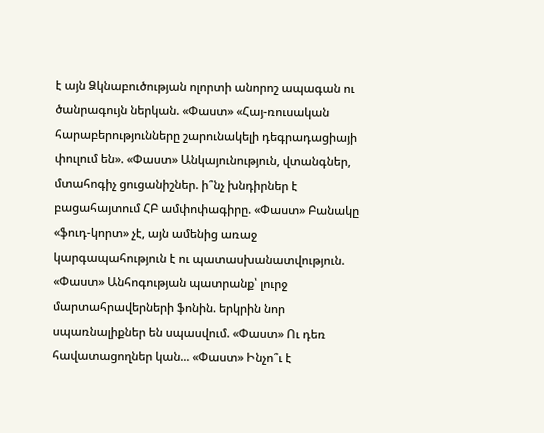է այն Ձկնաբուծության ոլորտի անորոշ ապագան ու ծանրագույն ներկան. «Փաստ» «Հայ-ռուսական հարաբերությունները շարունակելի դեգրադացիայի փուլում են». «Փաստ» Անկայունություն, վտանգներ, մտահոգիչ ցուցանիշներ. ի՞նչ խնդիրներ է բացահայտում ՀԲ ամփոփագիրը. «Փաստ» Բանակը «ֆուդ-կորտ» չէ, այն ամենից առաջ կարգապահություն է ու պատասխանատվություն. «Փաստ» Անհոգության պատրանք՝ լուրջ մարտահրավերների ֆոնին. երկրին նոր սպառնալիքներ են սպասվում. «Փաստ» Ու դեռ հավատացողներ կան... «Փաստ» Ինչո՞ւ է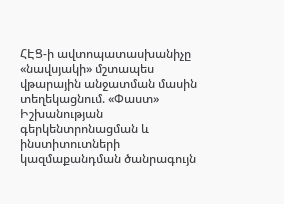ՀԷՑ-ի ավտոպատասխանիչը «նավսյակի» մշտապես վթարային անջատման մասին տեղեկացնում. «Փաստ» Իշխանության գերկենտրոնացման և ինստիտուտների կազմաքանդման ծանրագույն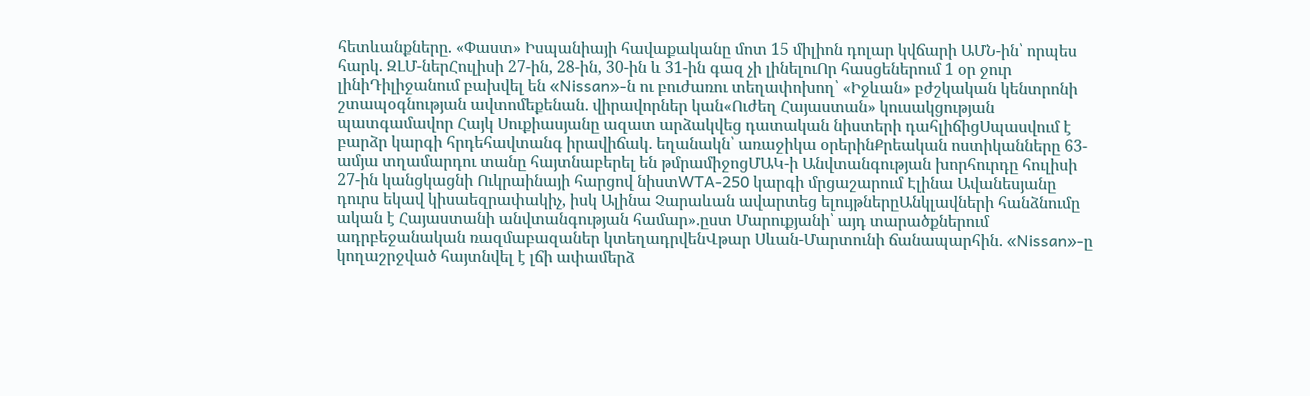հետևանքները. «Փաստ» Իսպանիայի հավաքականը մոտ 15 միլիոն դոլար կվճարի ԱՄՆ-ին՝ որպես հարկ. ԶԼՄ-ներՀուլիսի 27-ին, 28-ին, 30-ին և 31-ին գազ չի լինելուՈր հասցեներում 1 օր ջուր լինիԴիլիջանում բախվել են «Nissan»-ն ու բուժառու տեղափոխող՝ «Իջևան» բժշկական կենտրոնի շտապօգնության ավտոմեքենան․ վիրավորներ կան«Ուժեղ Հայաստան» կուսակցության պատգամավոր Հայկ Սուքիասյանը ազատ արձակվեց դատական նիստերի դահլիճիցՍպասվում է բարձր կարգի հրդեհավտանգ իրավիճակ․ եղանակն՝ առաջիկա օրերինՔրեական ոստիկանները 63-ամյա տղամարդու տանը հայտնաբերել են թմրամիջոցՄԱԿ-ի Անվտանգության խորհուրդը հուլիսի 27-ին կանցկացնի Ուկրաինայի հարցով նիստWTA-250 կարգի մրցաշարում Էլինա Ավանեսյանը դուրս եկավ կիսաեզրափակիչ, իսկ Ալինա Չարաևան ավարտեց ելույթներըԱնկլավների հանձնումը ական է Հայաստանի անվտանգության համար»․ըստ Մարուքյանի՝ այդ տարածքներում ադրբեջանական ռազմաբազաներ կտեղադրվենՎթար Սևան-Մարտունի ճանապարհին․ «Nissan»-ը կողաշրջված հայտնվել է լճի ափամերձ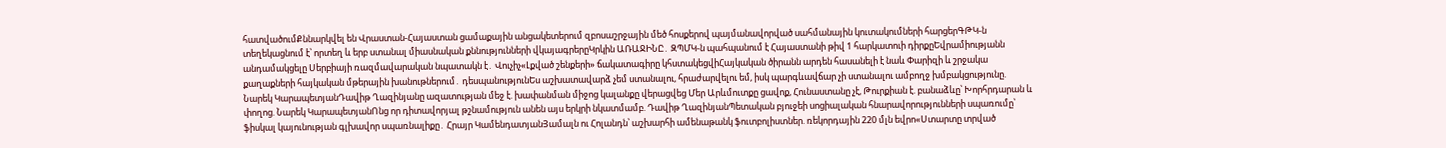հատվածումՔննարկվել են Վրաստան-Հայաստան ցամաքային անցակետերում զբոսաշրջային մեծ հոսքերով պայմանավորված սահմանային կուտակումների հարցերԳԹԿ-ն տեղեկացնում է՝ որտեղ և երբ ստանալ միասնական քննությունների վկայագրերըԿրկին ԱՌԱՋԻՆԸ․ ԶՊՄԿ-ն պահպանում է Հայաստանի թիվ 1 հարկատուի դիրքըԵվրամիությանն անդամակցելը Սերբիայի ռազմավարական նպատակն է․ Վուչիչ«Լքված շենքերի» ճակատագիրը կհստակեցվիՀայկական ծիրանն արդեն հասանելի է նաև Փարիզի և շրջակա քաղաքների հայկական մթերային խանութներում․ դեսպանությունԵս աշխատավարձ չեմ ստանալու, հրաժարվելու եմ, իսկ պարգևավճար չի ստանալու ամբողջ խմբակցությունը. Նարեկ ԿարապետյանԴավիթ Ղազինյանը ազատության մեջ է. խափանման միջոց կալանքը վերացվեց Մեր Արևմուտքը ցավոք, Հունաստանը չէ, Թուրքիան է. բանաձևը՝ Խորհրդարան և փողոց. Նարեկ ԿարապետյանՈնց որ դիտավորյալ թշնամություն անեն այս երկրի նկատմամբ. Դավիթ ՂազինյանՊետական բյուջեի սոցիալական հնարավորությունների սպառումը՝ ֆիսկալ կայունության գլխավոր սպառնալիքը․ Հրայր ԿամենդատյանՅամալն ու Հոլանդն՝ աշխարհի ամենաթանկ ֆուտբոլիստներ. ռեկորդային 220 մլն եվրո«Ստարտը տրված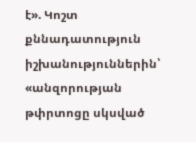է». Կոշտ քննադատություն իշխանություններին՝ «անզորության թփրտոցը սկսված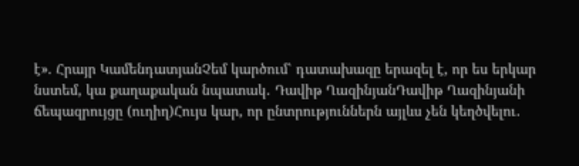է». Հրայր ԿամենդատյանՉեմ կարծում՝ դատախազը երազել է, որ ես երկար նստեմ, կա քաղաքական նպատակ․ Դավիթ ՂազինյանԴավիթ Ղազինյանի ճեպազրույցը (ուղիղ)Հույս կար, որ ընտրություններն այլևս չեն կեղծվելու․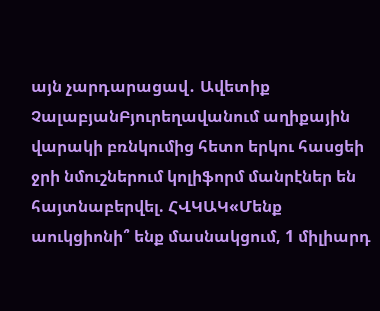այն չարդարացավ․ Ավետիք ՉալաբյանԲյուրեղավանում աղիքային վարակի բռնկումից հետո երկու հասցեի ջրի նմուշներում կոլիֆորմ մանրէներ են հայտնաբերվել. ՀՎԿԱԿ«Մենք աուկցիոնի՞ ենք մասնակցում, 1 միլիարդ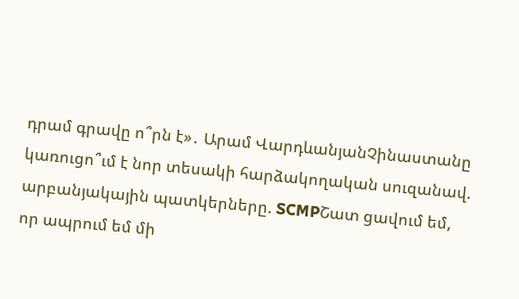դրամ գրավը ո՞րն է»․ Արամ ՎարդևանյանՉինաստանը կառուցո՞ւմ է նոր տեսակի հարձակողական սուզանավ. արբանյակային պատկերները. SCMPՇատ ցավում եմ, որ ապրում եմ մի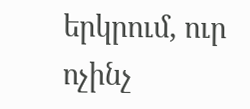երկրում, ուր ոչինչ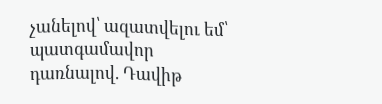չանելով՝ ազատվելու եմ՝ պատգամավոր դառնալով. Դավիթ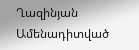Ղազինյան
Ամենադիտված